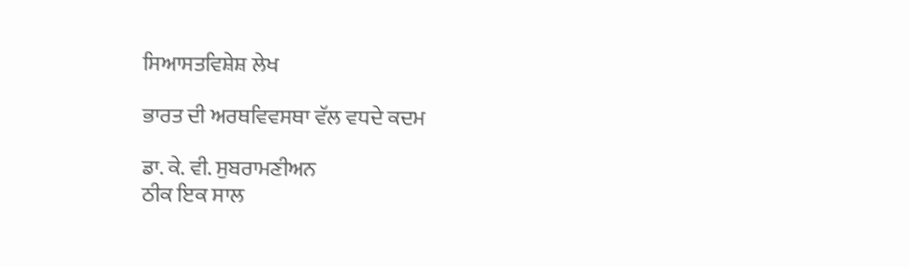ਸਿਆਸਤਵਿਸ਼ੇਸ਼ ਲੇਖ

ਭਾਰਤ ਦੀ ਅਰਥਵਿਵਸਥਾ ਵੱਲ ਵਧਦੇ ਕਦਮ

ਡਾ. ਕੇ. ਵੀ. ਸੁਬਰਾਮਣੀਅਨ
ਠੀਕ ਇਕ ਸਾਲ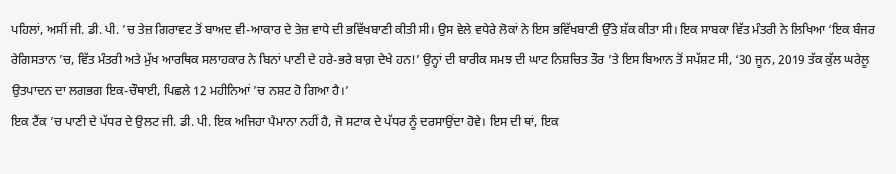ਪਹਿਲਾਂ, ਅਸੀਂ ਜੀ. ਡੀ. ਪੀ. ’ਚ ਤੇਜ਼ ਗਿਰਾਵਟ ਤੋਂ ਬਾਅਦ ਵੀ-ਆਕਾਰ ਦੇ ਤੇਜ਼ ਵਾਧੇ ਦੀ ਭਵਿੱਖਬਾਣੀ ਕੀਤੀ ਸੀ। ਉਸ ਵੇਲੇ ਵਧੇਰੇ ਲੋਕਾਂ ਨੇ ਇਸ ਭਵਿੱਖਬਾਣੀ ਉੱਤੇ ਸ਼ੱਕ ਕੀਤਾ ਸੀ। ਇਕ ਸਾਬਕਾ ਵਿੱਤ ਮੰਤਰੀ ਨੇ ਲਿਖਿਆ ‘ਇਕ ਬੰਜਰ ਰੇਗਿਸਤਾਨ ’ਚ, ਵਿੱਤ ਮੰਤਰੀ ਅਤੇ ਮੁੱਖ ਆਰਥਿਕ ਸਲਾਹਕਾਰ ਨੇ ਬਿਨਾਂ ਪਾਣੀ ਦੇ ਹਰੇ-ਭਰੇ ਬਾਗ਼ ਦੇਖੇ ਹਨ!’ ਉਨ੍ਹਾਂ ਦੀ ਬਾਰੀਕ ਸਮਝ ਦੀ ਘਾਟ ਨਿਸ਼ਚਿਤ ਤੌਰ ’ਤੇ ਇਸ ਬਿਆਨ ਤੋਂ ਸਪੱਸ਼ਟ ਸੀ, ‘30 ਜੂਨ, 2019 ਤੱਕ ਕੁੱਲ ਘਰੇਲੂ ਉਤਪਾਦਨ ਦਾ ਲਗਭਗ ਇਕ-ਚੌਥਾਈ, ਪਿਛਲੇ 12 ਮਹੀਨਿਆਂ ’ਚ ਨਸ਼ਟ ਹੋ ਗਿਆ ਹੈ।’
ਇਕ ਟੈਂਕ ’ਚ ਪਾਣੀ ਦੇ ਪੱਧਰ ਦੇ ਉਲਟ ਜੀ. ਡੀ. ਪੀ. ਇਕ ਅਜਿਹਾ ਪੈਮਾਨਾ ਨਹੀਂ ਹੈ, ਜੋ ਸਟਾਕ ਦੇ ਪੱਧਰ ਨੂੰ ਦਰਸਾਉਂਦਾ ਹੋਵੇ। ਇਸ ਦੀ ਥਾਂ, ਇਕ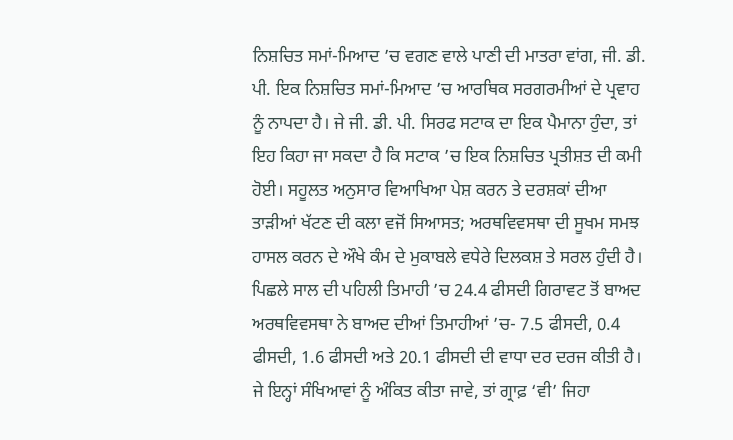ਨਿਸ਼ਚਿਤ ਸਮਾਂ-ਮਿਆਦ ’ਚ ਵਗਣ ਵਾਲੇ ਪਾਣੀ ਦੀ ਮਾਤਰਾ ਵਾਂਗ, ਜੀ. ਡੀ. ਪੀ. ਇਕ ਨਿਸ਼ਚਿਤ ਸਮਾਂ-ਮਿਆਦ ’ਚ ਆਰਥਿਕ ਸਰਗਰਮੀਆਂ ਦੇ ਪ੍ਰਵਾਹ ਨੂੰ ਨਾਪਦਾ ਹੈ। ਜੇ ਜੀ. ਡੀ. ਪੀ. ਸਿਰਫ ਸਟਾਕ ਦਾ ਇਕ ਪੈਮਾਨਾ ਹੁੰਦਾ, ਤਾਂ ਇਹ ਕਿਹਾ ਜਾ ਸਕਦਾ ਹੈ ਕਿ ਸਟਾਕ ’ਚ ਇਕ ਨਿਸ਼ਚਿਤ ਪ੍ਰਤੀਸ਼ਤ ਦੀ ਕਮੀ ਹੋਈ। ਸਹੂਲਤ ਅਨੁਸਾਰ ਵਿਆਖਿਆ ਪੇਸ਼ ਕਰਨ ਤੇ ਦਰਸ਼ਕਾਂ ਦੀਆ ਤਾੜੀਆਂ ਖੱਟਣ ਦੀ ਕਲਾ ਵਜੋਂ ਸਿਆਸਤ; ਅਰਥਵਿਵਸਥਾ ਦੀ ਸੂਖਮ ਸਮਝ ਹਾਸਲ ਕਰਨ ਦੇ ਔਖੇ ਕੰਮ ਦੇ ਮੁਕਾਬਲੇ ਵਧੇਰੇ ਦਿਲਕਸ਼ ਤੇ ਸਰਲ ਹੁੰਦੀ ਹੈ।
ਪਿਛਲੇ ਸਾਲ ਦੀ ਪਹਿਲੀ ਤਿਮਾਹੀ ’ਚ 24.4 ਫੀਸਦੀ ਗਿਰਾਵਟ ਤੋਂ ਬਾਅਦ ਅਰਥਵਿਵਸਥਾ ਨੇ ਬਾਅਦ ਦੀਆਂ ਤਿਮਾਹੀਆਂ ’ਚ- 7.5 ਫੀਸਦੀ, 0.4 ਫੀਸਦੀ, 1.6 ਫੀਸਦੀ ਅਤੇ 20.1 ਫੀਸਦੀ ਦੀ ਵਾਧਾ ਦਰ ਦਰਜ ਕੀਤੀ ਹੈ। ਜੇ ਇਨ੍ਹਾਂ ਸੰਖਿਆਵਾਂ ਨੂੰ ਅੰਕਿਤ ਕੀਤਾ ਜਾਵੇ, ਤਾਂ ਗ੍ਰਾਫ਼ ‘ਵੀ’ ਜਿਹਾ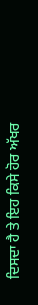ਦਿਸਦਾ ਹੈ ਤੇ ਇਹ ਕਿਸੇ ਹੋਰ ਅੱਖਰ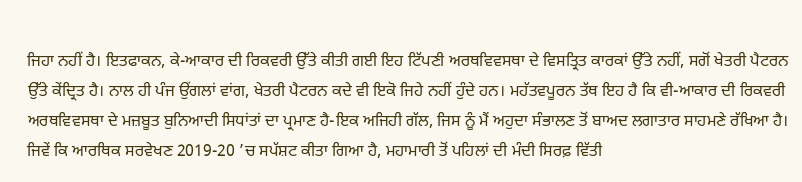ਜਿਹਾ ਨਹੀਂ ਹੈ। ਇਤਫਾਕਨ, ਕੇ-ਆਕਾਰ ਦੀ ਰਿਕਵਰੀ ਉੱਤੇ ਕੀਤੀ ਗਈ ਇਹ ਟਿੱਪਣੀ ਅਰਥਵਿਵਸਥਾ ਦੇ ਵਿਸਤ੍ਰਿਤ ਕਾਰਕਾਂ ਉੱਤੇ ਨਹੀਂ, ਸਗੋਂ ਖੇਤਰੀ ਪੈਟਰਨ ਉੱਤੇ ਕੇਂਦ੍ਰਿਤ ਹੈ। ਨਾਲ ਹੀ ਪੰਜ ਉਂਗਲਾਂ ਵਾਂਗ, ਖੇਤਰੀ ਪੈਟਰਨ ਕਦੇ ਵੀ ਇਕੋ ਜਿਹੇ ਨਹੀਂ ਹੁੰਦੇ ਹਨ। ਮਹੱਤਵਪੂਰਨ ਤੱਥ ਇਹ ਹੈ ਕਿ ਵੀ-ਆਕਾਰ ਦੀ ਰਿਕਵਰੀ ਅਰਥਵਿਵਸਥਾ ਦੇ ਮਜ਼ਬੂਤ ਬੁਨਿਆਦੀ ਸਿਧਾਂਤਾਂ ਦਾ ਪ੍ਰਮਾਣ ਹੈ-ਇਕ ਅਜਿਹੀ ਗੱਲ, ਜਿਸ ਨੂੰ ਮੈਂ ਅਹੁਦਾ ਸੰਭਾਲਣ ਤੋਂ ਬਾਅਦ ਲਗਾਤਾਰ ਸਾਹਮਣੇ ਰੱਖਿਆ ਹੈ। ਜਿਵੇਂ ਕਿ ਆਰਥਿਕ ਸਰਵੇਖਣ 2019-20 ’ਚ ਸਪੱਸ਼ਟ ਕੀਤਾ ਗਿਆ ਹੈ, ਮਹਾਮਾਰੀ ਤੋਂ ਪਹਿਲਾਂ ਦੀ ਮੰਦੀ ਸਿਰਫ਼ ਵਿੱਤੀ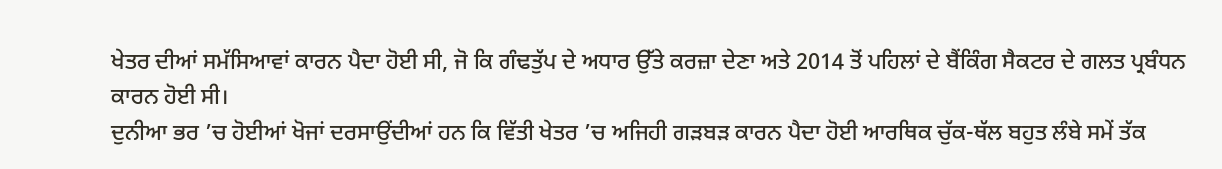ਖੇਤਰ ਦੀਆਂ ਸਮੱਸਿਆਵਾਂ ਕਾਰਨ ਪੈਦਾ ਹੋਈ ਸੀ, ਜੋ ਕਿ ਗੰਢਤੁੱਪ ਦੇ ਅਧਾਰ ਉੱਤੇ ਕਰਜ਼ਾ ਦੇਣਾ ਅਤੇ 2014 ਤੋਂ ਪਹਿਲਾਂ ਦੇ ਬੈਂਕਿੰਗ ਸੈਕਟਰ ਦੇ ਗਲਤ ਪ੍ਰਬੰਧਨ ਕਾਰਨ ਹੋਈ ਸੀ।
ਦੁਨੀਆ ਭਰ ’ਚ ਹੋਈਆਂ ਖੋਜਾਂ ਦਰਸਾਉਂਦੀਆਂ ਹਨ ਕਿ ਵਿੱਤੀ ਖੇਤਰ ’ਚ ਅਜਿਹੀ ਗੜਬੜ ਕਾਰਨ ਪੈਦਾ ਹੋਈ ਆਰਥਿਕ ਚੁੱਕ-ਥੱਲ ਬਹੁਤ ਲੰਬੇ ਸਮੇਂ ਤੱਕ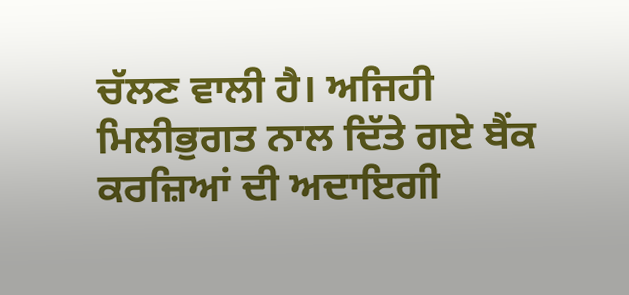ਚੱਲਣ ਵਾਲੀ ਹੈ। ਅਜਿਹੀ ਮਿਲੀਭੁਗਤ ਨਾਲ ਦਿੱਤੇ ਗਏ ਬੈਂਕ ਕਰਜ਼ਿਆਂ ਦੀ ਅਦਾਇਗੀ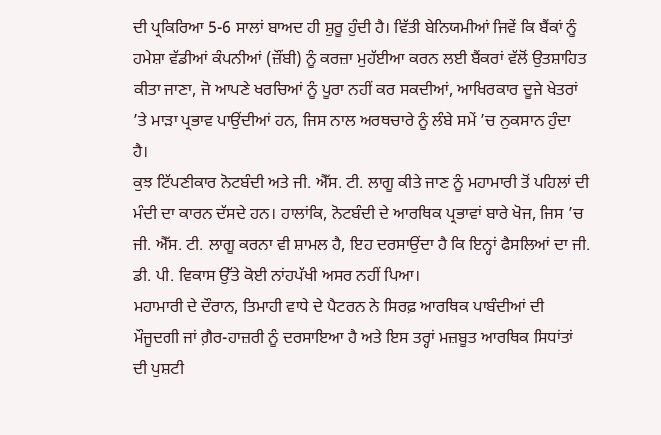ਦੀ ਪ੍ਰਕਿਰਿਆ 5-6 ਸਾਲਾਂ ਬਾਅਦ ਹੀ ਸ਼ੁਰੂ ਹੁੰਦੀ ਹੈ। ਵਿੱਤੀ ਬੇਨਿਯਮੀਆਂ ਜਿਵੇਂ ਕਿ ਬੈਂਕਾਂ ਨੂੰ ਹਮੇਸ਼ਾ ਵੱਡੀਆਂ ਕੰਪਨੀਆਂ (ਜ਼ੌਂਬੀ) ਨੂੰ ਕਰਜ਼ਾ ਮੁਹੱਈਆ ਕਰਨ ਲਈ ਬੈਂਕਰਾਂ ਵੱਲੋਂ ਉਤਸ਼ਾਹਿਤ ਕੀਤਾ ਜਾਣਾ, ਜੋ ਆਪਣੇ ਖਰਚਿਆਂ ਨੂੰ ਪੂਰਾ ਨਹੀਂ ਕਰ ਸਕਦੀਆਂ, ਆਖਿਰਕਾਰ ਦੂਜੇ ਖੇਤਰਾਂ ’ਤੇ ਮਾੜਾ ਪ੍ਰਭਾਵ ਪਾਉਂਦੀਆਂ ਹਨ, ਜਿਸ ਨਾਲ ਅਰਥਚਾਰੇ ਨੂੰ ਲੰਬੇ ਸਮੇਂ ’ਚ ਨੁਕਸਾਨ ਹੁੰਦਾ ਹੈ।
ਕੁਝ ਟਿੱਪਣੀਕਾਰ ਨੋਟਬੰਦੀ ਅਤੇ ਜੀ. ਐੱਸ. ਟੀ. ਲਾਗੂ ਕੀਤੇ ਜਾਣ ਨੂੰ ਮਹਾਮਾਰੀ ਤੋਂ ਪਹਿਲਾਂ ਦੀ ਮੰਦੀ ਦਾ ਕਾਰਨ ਦੱਸਦੇ ਹਨ। ਹਾਲਾਂਕਿ, ਨੋਟਬੰਦੀ ਦੇ ਆਰਥਿਕ ਪ੍ਰਭਾਵਾਂ ਬਾਰੇ ਖੋਜ, ਜਿਸ ’ਚ ਜੀ. ਐੱਸ. ਟੀ. ਲਾਗੂ ਕਰਨਾ ਵੀ ਸ਼ਾਮਲ ਹੈ, ਇਹ ਦਰਸਾਉਂਦਾ ਹੈ ਕਿ ਇਨ੍ਹਾਂ ਫੈਸਲਿਆਂ ਦਾ ਜੀ. ਡੀ. ਪੀ. ਵਿਕਾਸ ਉੱਤੇ ਕੋਈ ਨਾਂਹਪੱਖੀ ਅਸਰ ਨਹੀਂ ਪਿਆ।
ਮਹਾਮਾਰੀ ਦੇ ਦੌਰਾਨ, ਤਿਮਾਹੀ ਵਾਧੇ ਦੇ ਪੈਟਰਨ ਨੇ ਸਿਰਫ਼ ਆਰਥਿਕ ਪਾਬੰਦੀਆਂ ਦੀ ਮੌਜੂਦਗੀ ਜਾਂ ਗ਼ੈਰ-ਹਾਜ਼ਰੀ ਨੂੰ ਦਰਸਾਇਆ ਹੈ ਅਤੇ ਇਸ ਤਰ੍ਹਾਂ ਮਜ਼ਬੂਤ ਆਰਥਿਕ ਸਿਧਾਂਤਾਂ ਦੀ ਪੁਸ਼ਟੀ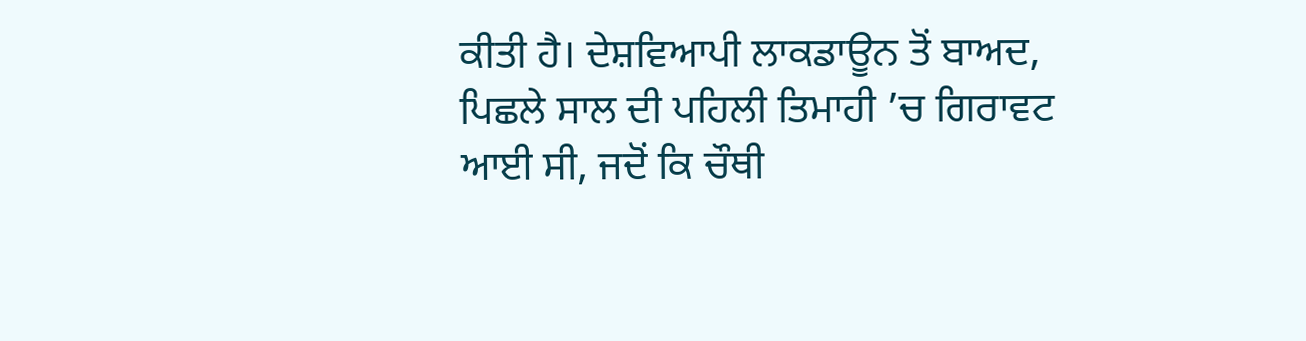ਕੀਤੀ ਹੈ। ਦੇਸ਼ਵਿਆਪੀ ਲਾਕਡਾਊਨ ਤੋਂ ਬਾਅਦ, ਪਿਛਲੇ ਸਾਲ ਦੀ ਪਹਿਲੀ ਤਿਮਾਹੀ ’ਚ ਗਿਰਾਵਟ ਆਈ ਸੀ, ਜਦੋਂ ਕਿ ਚੌਥੀ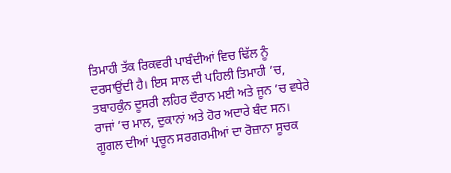ਤਿਮਾਹੀ ਤੱਕ ਰਿਕਵਰੀ ਪਾਬੰਦੀਆਂ ਵਿਚ ਢਿੱਲ ਨੂੰ ਦਰਸਾਉਂਦੀ ਹੈ। ਇਸ ਸਾਲ ਦੀ ਪਹਿਲੀ ਤਿਮਾਹੀ ’ਚ, ਤਬਾਹਕੁੰਨ ਦੂਸਰੀ ਲਹਿਰ ਦੌਰਾਨ ਮਈ ਅਤੇ ਜੂਨ ’ਚ ਵਧੇਰੇ ਰਾਜਾਂ ’ਚ ਮਾਲ, ਦੁਕਾਨਾਂ ਅਤੇ ਹੋਰ ਅਦਾਰੇ ਬੰਦ ਸਨ। ਗੂਗਲ ਦੀਆਂ ਪ੍ਰਚੂਨ ਸਰਗਰਮੀਆਂ ਦਾ ਰੋਜ਼ਾਨਾ ਸੂਚਕ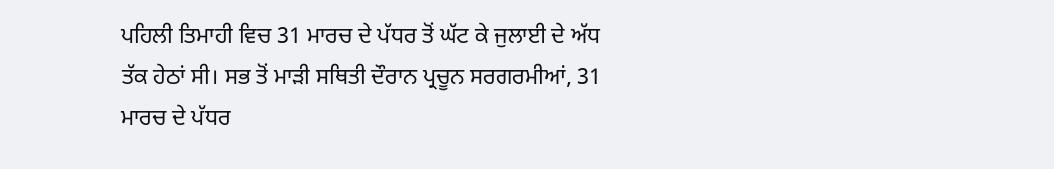ਪਹਿਲੀ ਤਿਮਾਹੀ ਵਿਚ 31 ਮਾਰਚ ਦੇ ਪੱਧਰ ਤੋਂ ਘੱਟ ਕੇ ਜੁਲਾਈ ਦੇ ਅੱਧ ਤੱਕ ਹੇਠਾਂ ਸੀ। ਸਭ ਤੋਂ ਮਾੜੀ ਸਥਿਤੀ ਦੌਰਾਨ ਪ੍ਰਚੂਨ ਸਰਗਰਮੀਆਂ, 31 ਮਾਰਚ ਦੇ ਪੱਧਰ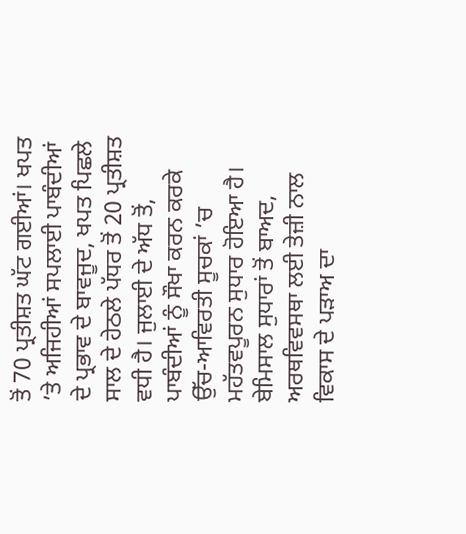ਤੋਂ 70 ਪ੍ਰਤੀਸ਼ਤ ਘੱਟ ਗਈਆਂ। ਖਪਤ ’ਤੇ ਅਜਿਹੀਆਂ ਸਪਲਾਈ ਪਾਬੰਦੀਆਂ ਦੇ ਪ੍ਰਭਾਵ ਦੇ ਬਾਵਜੂਦ, ਖਪਤ ਪਿਛਲੇ ਸਾਲ ਦੇ ਹੇਠਲੇ ਪੱਧਰ ਤੋਂ 20 ਪ੍ਰਤੀਸ਼ਤ ਵਧੀ ਹੈ। ਜੁਲਾਈ ਦੇ ਅੱਧ ਤੋਂ, ਪਾਬੰਦੀਆਂ ਨੂੰ ਸੌਖਾ ਕਰਨ ਕਰਕੇ ਉੱਚ-ਆਵਿਰਤੀ ਸੂਚਕਾਂ ’ਚ ਮਹੱਤਵਪੂਰਨ ਸੁਧਾਰ ਹੋਇਆ ਹੈ।
ਬੇਮਿਸਾਲ ਸੁਧਾਰਾਂ ਤੋਂ ਬਾਅਦ, ਅਰਥਵਿਵਸਥਾ ਲਈ ਤੇਜ਼ੀ ਨਾਲ ਵਿਕਾਸ ਦੇ ਪੜਾਅ ਦਾ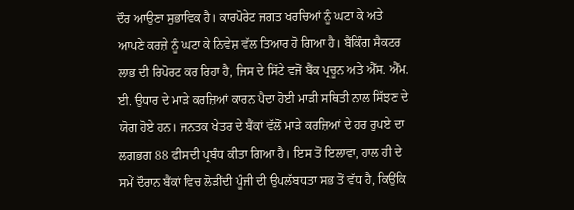ਦੌਰ ਆਉਣਾ ਸੁਭਾਵਿਕ ਹੈ। ਕਾਰਪੋਰੇਟ ਜਗਤ ਖਰਚਿਆਂ ਨੂੰ ਘਟਾ ਕੇ ਅਤੇ ਆਪਣੇ ਕਰਜ਼ੇ ਨੂੰ ਘਟਾ ਕੇ ਨਿਵੇਸ਼ ਵੱਲ ਤਿਆਰ ਹੋ ਗਿਆ ਹੈ। ਬੈਂਕਿੰਗ ਸੈਕਟਰ ਲਾਭ ਦੀ ਰਿਪੋਰਟ ਕਰ ਰਿਹਾ ਹੈ, ਜਿਸ ਦੇ ਸਿੱਟੇ ਵਜੋਂ ਬੈਂਕ ਪ੍ਰਚੂਨ ਅਤੇ ਐੱਸ. ਐੱਮ. ਈ. ਉਧਾਰ ਦੇ ਮਾੜੇ ਕਰਜ਼ਿਆਂ ਕਾਰਨ ਪੈਦਾ ਹੋਈ ਮਾੜੀ ਸਥਿਤੀ ਨਾਲ ਸਿੱਝਣ ਦੇ ਯੋਗ ਹੋਏ ਹਨ। ਜਨਤਕ ਖੇਤਰ ਦੇ ਬੈਂਕਾਂ ਵੱਲੋਂ ਮਾੜੇ ਕਰਜ਼ਿਆਂ ਦੇ ਹਰ ਰੁਪਏ ਦਾ ਲਗਭਗ 88 ਫੀਸਦੀ ਪ੍ਰਬੰਧ ਕੀਤਾ ਗਿਆ ਹੈ। ਇਸ ਤੋਂ ਇਲਾਵਾ, ਹਾਲ ਹੀ ਦੇ ਸਮੇਂ ਦੌਰਾਨ ਬੈਂਕਾਂ ਵਿਚ ਲੋੜੀਂਦੀ ਪੂੰਜੀ ਦੀ ਉਪਲੱਬਧਤਾ ਸਭ ਤੋਂ ਵੱਧ ਹੈ, ਕਿਉਂਕਿ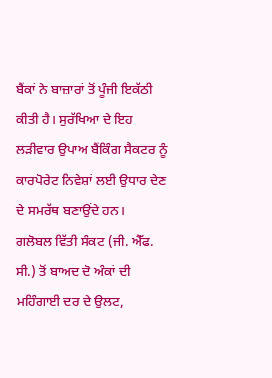ਬੈਂਕਾਂ ਨੇ ਬਾਜ਼ਾਰਾਂ ਤੋਂ ਪੂੰਜੀ ਇਕੱਠੀ ਕੀਤੀ ਹੈ। ਸੁਰੱਖਿਆ ਦੇ ਇਹ ਲੜੀਵਾਰ ਉਪਾਅ ਬੈਂਕਿੰਗ ਸੈਕਟਰ ਨੂੰ ਕਾਰਪੋਰੇਟ ਨਿਵੇਸ਼ਾਂ ਲਈ ਉਧਾਰ ਦੇਣ ਦੇ ਸਮਰੱਥ ਬਣਾਉਂਦੇ ਹਨ।
ਗਲੋਬਲ ਵਿੱਤੀ ਸੰਕਟ (ਜੀ. ਐੱਫ. ਸੀ.) ਤੋਂ ਬਾਅਦ ਦੋ ਅੰਕਾਂ ਦੀ ਮਹਿੰਗਾਈ ਦਰ ਦੇ ਉਲਟ,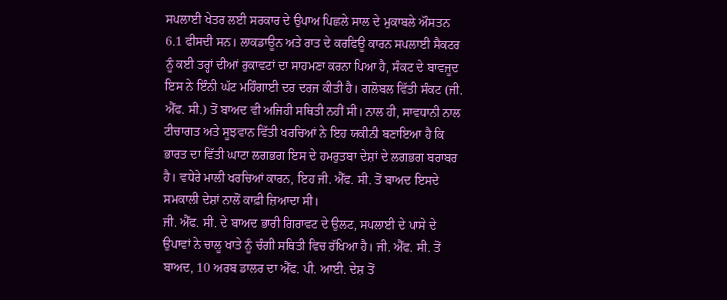ਸਪਲਾਈ ਖੇਤਰ ਲਈ ਸਰਕਾਰ ਦੇ ਉਪਾਅ ਪਿਛਲੇ ਸਾਲ ਦੇ ਮੁਕਾਬਲੇ ਔਸਤਨ 6.1 ਫੀਸਦੀ ਸਨ। ਲਾਕਡਾਊਨ ਅਤੇ ਰਾਤ ਦੇ ਕਰਫਿਊ ਕਾਰਨ ਸਪਲਾਈ ਸੈਕਟਰ ਨੂੰ ਕਈ ਤਰ੍ਹਾਂ ਦੀਆਂ ਰੁਕਾਵਟਾਂ ਦਾ ਸਾਹਮਣਾ ਕਰਨਾ ਪਿਆ ਹੈ, ਸੰਕਟ ਦੇ ਬਾਵਜੂਦ ਇਸ ਨੇ ਇੰਨੀ ਘੱਟ ਮਹਿੰਗਾਈ ਦਰ ਦਰਜ ਕੀਤੀ ਹੈ। ਗਲੋਬਲ ਵਿੱਤੀ ਸੰਕਟ (ਜੀ. ਐੱਫ. ਸੀ.) ਤੋਂ ਬਾਅਦ ਵੀ ਅਜਿਹੀ ਸਥਿਤੀ ਨਹੀਂ ਸੀ। ਨਾਲ ਹੀ, ਸਾਵਧਾਨੀ ਨਾਲ ਟੀਚਾਗਤ ਅਤੇ ਸੂਝਵਾਨ ਵਿੱਤੀ ਖਰਚਿਆਂ ਨੇ ਇਹ ਯਕੀਨੀ ਬਣਾਇਆ ਹੈ ਕਿ ਭਾਰਤ ਦਾ ਵਿੱਤੀ ਘਾਟਾ ਲਗਭਗ ਇਸ ਦੇ ਹਮਰੁਤਬਾ ਦੇਸ਼ਾਂ ਦੇ ਲਗਭਗ ਬਰਾਬਰ ਹੈ। ਵਧੇਰੇ ਮਾਲੀ ਖਰਚਿਆਂ ਕਾਰਨ, ਇਹ ਜੀ. ਐੱਫ. ਸੀ. ਤੋਂ ਬਾਅਦ ਇਸਦੇ ਸਮਕਾਲੀ ਦੇਸ਼ਾਂ ਨਾਲੋਂ ਕਾਫ਼ੀ ਜ਼ਿਆਦਾ ਸੀ।
ਜੀ. ਐੱਫ. ਸੀ. ਦੇ ਬਾਅਦ ਭਾਰੀ ਗਿਰਾਵਟ ਦੇ ਉਲਟ, ਸਪਲਾਈ ਦੇ ਪਾਸੇ ਦੇ ਉਪਾਵਾਂ ਨੇ ਚਾਲੂ ਖਾਤੇ ਨੂੰ ਚੰਗੀ ਸਥਿਤੀ ਵਿਚ ਰੱਖਿਆ ਹੈ। ਜੀ. ਐੱਫ. ਸੀ. ਤੋਂ ਬਾਅਦ, 10 ਅਰਬ ਡਾਲਰ ਦਾ ਐੱਫ. ਪੀ. ਆਈ. ਦੇਸ਼ ਤੋਂ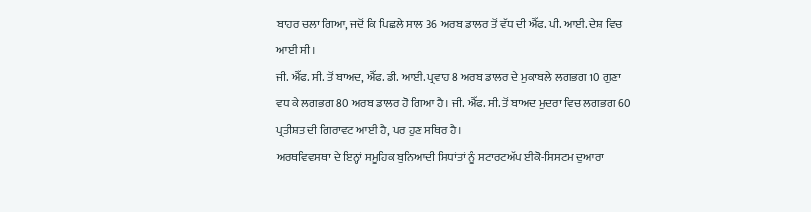ਬਾਹਰ ਚਲਾ ਗਿਆ, ਜਦੋਂ ਕਿ ਪਿਛਲੇ ਸਾਲ 36 ਅਰਬ ਡਾਲਰ ਤੋਂ ਵੱਧ ਦੀ ਐੱਫ. ਪੀ. ਆਈ. ਦੇਸ਼ ਵਿਚ ਆਈ ਸੀ।
ਜੀ. ਐੱਫ. ਸੀ. ਤੋਂ ਬਾਅਦ, ਐੱਫ. ਡੀ. ਆਈ. ਪ੍ਰਵਾਹ 8 ਅਰਬ ਡਾਲਰ ਦੇ ਮੁਕਾਬਲੇ ਲਗਭਗ 10 ਗੁਣਾ ਵਧ ਕੇ ਲਗਭਗ 80 ਅਰਬ ਡਾਲਰ ਹੋ ਗਿਆ ਹੈ। ਜੀ. ਐੱਫ. ਸੀ. ਤੋਂ ਬਾਅਦ ਮੁਦਰਾ ਵਿਚ ਲਗਭਗ 60 ਪ੍ਰਤੀਸ਼ਤ ਦੀ ਗਿਰਾਵਟ ਆਈ ਹੈ, ਪਰ ਹੁਣ ਸਥਿਰ ਹੈ।
ਅਰਥਵਿਵਸਥਾ ਦੇ ਇਨ੍ਹਾਂ ਸਮੂਹਿਕ ਬੁਨਿਆਦੀ ਸਿਧਾਂਤਾਂ ਨੂੰ ਸਟਾਰਟਅੱਪ ਈਕੋ-ਸਿਸਟਮ ਦੁਆਰਾ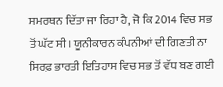ਸਮਰਥਨ ਦਿੱਤਾ ਜਾ ਰਿਹਾ ਹੈ, ਜੋ ਕਿ 2014 ਵਿਚ ਸਭ ਤੋਂ ਘੱਟ ਸੀ। ਯੂਨੀਕਾਰਨ ਕੰਪਨੀਆਂ ਦੀ ਗਿਣਤੀ ਨਾ ਸਿਰਫ਼ ਭਾਰਤੀ ਇਤਿਹਾਸ ਵਿਚ ਸਭ ਤੋਂ ਵੱਧ ਬਣ ਗਈ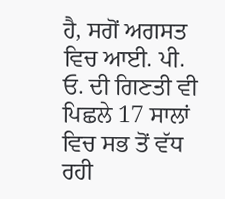ਹੈ, ਸਗੋਂ ਅਗਸਤ ਵਿਚ ਆਈ. ਪੀ. ਓ. ਦੀ ਗਿਣਤੀ ਵੀ ਪਿਛਲੇ 17 ਸਾਲਾਂ ਵਿਚ ਸਭ ਤੋਂ ਵੱਧ ਰਹੀ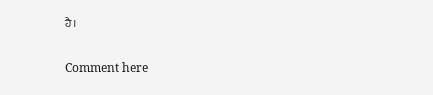ਹੈ।

Comment here